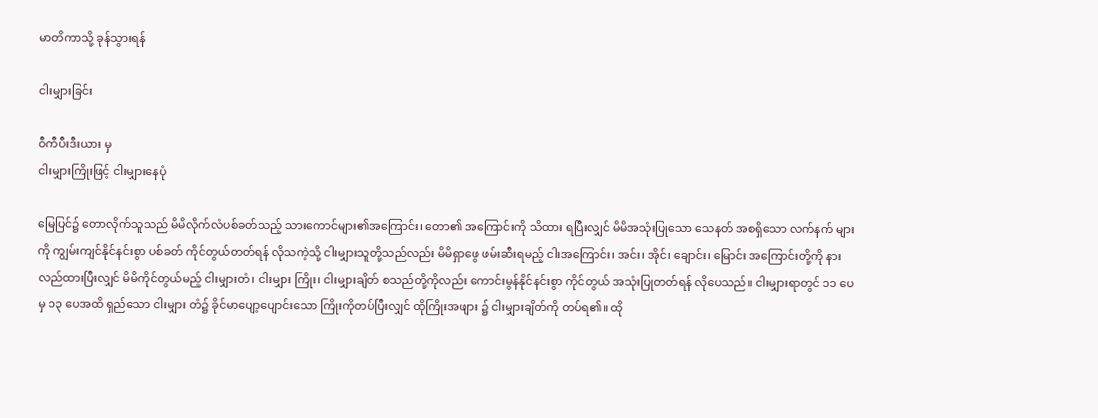မာတိကာသို့ ခုန်သွားရန်

ငါးမျှားခြင်း

ဝီကီပီးဒီးယား မှ
ငါးမျှားကြိုးဖြင့် ငါးမျှားနေပုံ

မြေပြင်၌ တောလိုက်သူသည် မိမိလိုက်လံပစ်ခတ်သည့် သားကောင်များ၏အကြောင်း၊ တော၏ အကြောင်းကို သိထား ရပြီးလျှင် မိမိအသုံးပြုသော သေနတ် အစရှိသော လက်နက် များကို ကျွမ်းကျင်နိုင်နင်းစွာ ပစ်ခတ် ကိုင်တွယ်တတ်ရန် လိုသကဲ့သို့ ငါးမျှားသူတို့သည်လည်း မိမိရှာဖွေ ဖမ်းဆီးရမည့် ငါးအကြောင်း၊ အင်း၊ အိုင်၊ ချောင်း၊ မြောင်း အကြောင်းတို့ကို နားလည်ထားပြီးလျှင် မိမိကိုင်တွယ်မည့် ငါးမျှားတံ၊ ငါးမျှား ကြိုး၊ ငါးမျှားချိတ် စသည်တို့ကိုလည်း ကောင်းမွန်နိုင်နင်းစွာ ကိုင်တွယ် အသုံးပြုတတ်ရန် လိုပေသည်။ ငါးမျှားရာတွင် ၁၁ ပေမှ ၁၃ ပေအထိ ရှည်သော ငါးမျှား တံ၌ ခိုင်မာပျော့ပျောင်းသော ကြိုးကိုတပ်ပြီးလျှင် ထိုကြိုးအဖျား ၌ ငါးမျှားချိတ်ကို တပ်ရ၏။ ထို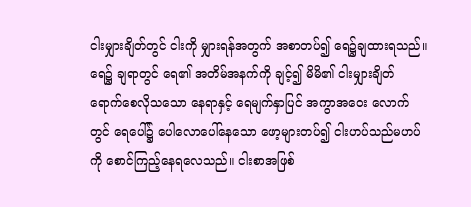ငါးမျှားချိတ်တွင် ငါးကို မျှားရန်အတွက် အစာတပ်၍ ရေ၌ချထားရသည်။ ရေ၌ ချရာတွင် ရေ၏ အတိမ်အနက်ကို ချင့်၍ မိမိ၏ ငါးမျှားချိတ် ရောက်စေလိုသသော နေရာနှင့် ရေမျက်နှာပြင် အကွာအဝေး လောက်တွင် ရေပေါ်၌ ပေါလောပေါ်နေသော ဖော့များတပ်၍ ငါးဟပ်သည်မဟပ်ကို စောင်ကြည့်နေရလေသည်။ ငါးစာအဖြစ်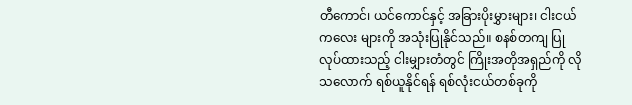တီကောင်၊ ယင်ကောင်နှင့် အခြားပိုးမွှားများ၊ ငါးငယ်ကလေး များကို အသုံးပြုနိုင်သည်။ စနစ်တကျ ပြုလုပ်ထားသည့် ငါးမျှားတံတွင် ကြိုးအတိုအရှည်ကို လိုသလောက် ရစ်ယူနိုင်ရန် ရစ်လုံးငယ်တစ်ခုကို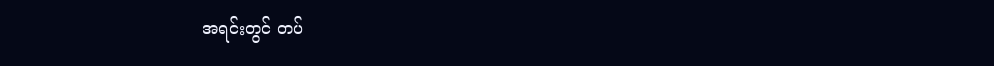အရင်းတွင် တပ်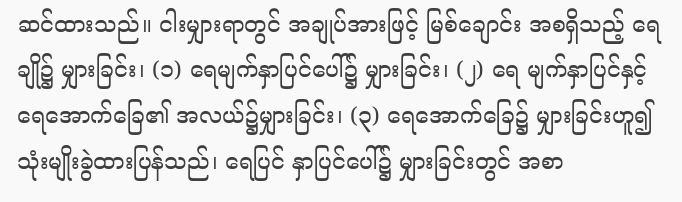ဆင်ထားသည်။ ငါးမျှားရာတွင် အချုပ်အားဖြင့် မြစ်ချောင်း အစရှိသည့် ရေချို၌ မျှားခြင်း၊ (၁) ရေမျက်နှာပြင်ပေါ်၌ မျှားခြင်း၊ (၂) ရေ မျက်နှာပြင်နှင့် ရေအောက်ခြေ၏ အလယ်၌မျှားခြင်း၊ (၃) ရေအောက်ခြေ၌ မျှားခြင်းဟူ၍ သုံးမျိုးခွဲထားပြန်သည်၊ ရေပြင် နှာပြင်ပေါ်၌ မျှားခြင်းတွင် အစာ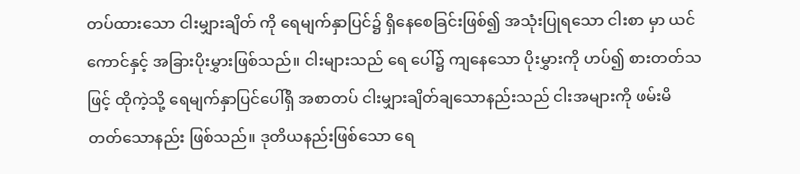တပ်ထားသော ငါးမျှားချိတ် ကို ရေမျက်နှာပြင်၌ ရှိနေစေခြင်းဖြစ်၍ အသုံးပြုရသော ငါးစာ မှာ ယင်ကောင်နှင့် အခြားပိုးမွှားဖြစ်သည်။ ငါးများသည် ရေ ပေါ်၌ ကျနေသော ပိုးမွှားကို ဟပ်၍ စားတတ်သဖြင့် ထိုကဲ့သို့ ရေမျက်နှာပြင်ပေါ်ရှိ အစာတပ် ငါးမျှားချိတ်ချသောနည်းသည် ငါးအများကို ဖမ်းမိတတ်သောနည်း ဖြစ်သည်။ ဒုတိယနည်းဖြစ်သော ရေ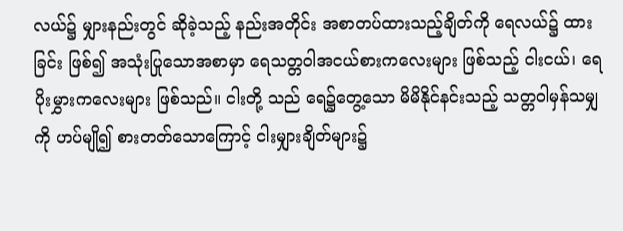လယ်၌ မျှားနည်းတွင် ဆိုခဲ့သည့် နည်းအတိုင်း အစာတပ်ထားသည့်ချိတ်ကို ရေလယ်၌ ထားခြင်း ဖြစ်၍ အသုံးပြုသောအစာမှာ ရေသတ္တဝါအငယ်စားကလေးများ ဖြစ်သည့် ငါးငယ်၊ ရေပိုးမွှားကလေးများ ဖြစ်သည်။ ငါးတို့ သည် ရေ၌တွေ့သော မိမိနိုင်နင်းသည့် သတ္တဝါမှန်သမျှကို ဟပ်မျို၍ စားတတ်သောကြောင့် ငါးမျှားချိတ်များ၌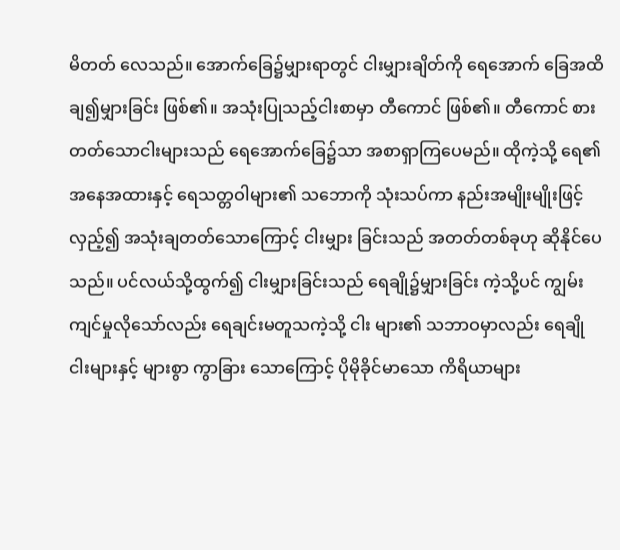မိတတ် လေသည်။ အောက်ခြေ၌မျှားရာတွင် ငါးမျှားချိတ်ကို ရေအောက် ခြေအထိ ချ၍မျှားခြင်း ဖြစ်၏။ အသုံးပြုသည့်ငါးစာမှာ တီကောင် ဖြစ်၏။ တီကောင် စားတတ်သောငါးများသည် ရေအောက်ခြေ၌သာ အစာရှာကြပေမည်။ ထိုကဲ့သို့ ရေ၏ အနေအထားနှင့် ရေသတ္တဝါများ၏ သဘောကို သုံးသပ်ကာ နည်းအမျိုးမျိုးဖြင့်လှည့်၍ အသုံးချတတ်သောကြောင့် ငါးမျှား ခြင်းသည် အတတ်တစ်ခုဟု ဆိုနိုင်ပေသည်။ ပင်လယ်သို့ထွက်၍ ငါးမျှားခြင်းသည် ရေချို၌မျှားခြင်း ကဲ့သို့ပင် ကျွမ်းကျင်မှုလိုသော်လည်း ရေချင်းမတူသကဲ့သို့ ငါး များ၏ သဘာဝမှာလည်း ရေချိုငါးများနှင့် များစွာ ကွာခြား သောကြောင့် ပိုမိုခိုင်မာသော ကိရိယာများ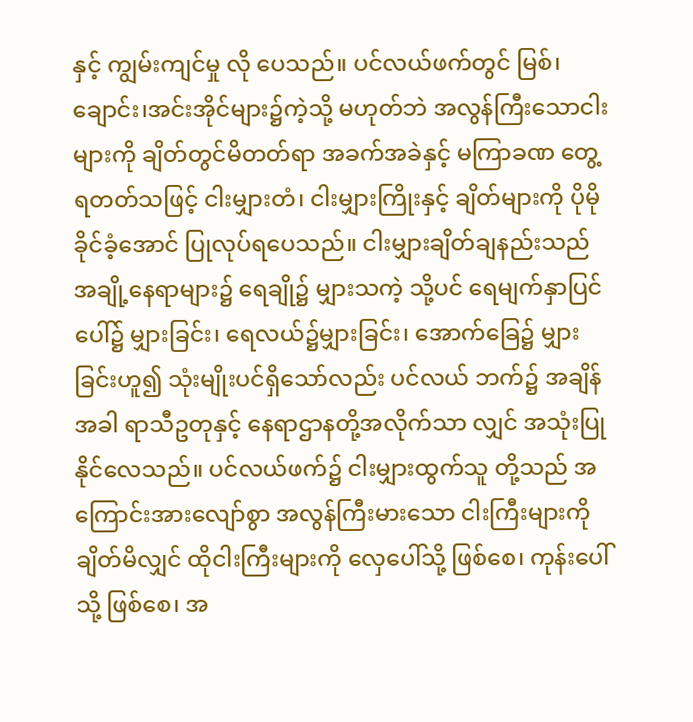နှင့် ကျွမ်းကျင်မှု လို ပေသည်။ ပင်လယ်ဖက်တွင် မြစ်၊ ချောင်း၊အင်းအိုင်များ၌ကဲ့သို့ မဟုတ်ဘဲ အလွန်ကြီးသောငါးများကို ချိတ်တွင်မိတတ်ရာ အခက်အခဲနှင့် မကြာခဏ တွေ့ရတတ်သဖြင့် ငါးမျှားတံ၊ ငါးမျှားကြိုးနှင့် ချိတ်များကို ပိုမိုခိုင်ခံ့အောင် ပြုလုပ်ရပေသည်။ ငါးမျှားချိတ်ချနည်းသည် အချို့နေရာများ၌ ရေချို၌ မျှားသကဲ့ သို့ပင် ရေမျက်နှာပြင်ပေါ်၌ မျှားခြင်း၊ ရေလယ်၌မျှားခြင်း၊ အောက်ခြေ၌ မျှားခြင်းဟူ၍ သုံးမျိုးပင်ရှိသော်လည်း ပင်လယ် ဘက်၌ အချိန်အခါ ရာသီဥတုနှင့် နေရာဌာနတို့အလိုက်သာ လျှင် အသုံးပြုနိုင်လေသည်။ ပင်လယ်ဖက်၌ ငါးမျှားထွက်သူ တို့သည် အကြောင်းအားလျော်စွာ အလွန်ကြီးမားသော ငါးကြီးများကို ချိတ်မိလျှင် ထိုငါးကြီးများကို လှေပေါ်သို့ ဖြစ်စေ၊ ကုန်းပေါ်သို့ ဖြစ်စေ၊ အ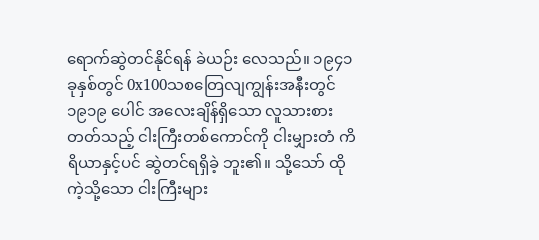ရောက်ဆွဲတင်နိုင်ရန် ခဲယဉ်း လေသည်။ ၁၉၄၁ ခုနှစ်တွင် 0x100သစတြေလျကျွန်းအနီးတွင် ၁၉၁၉ ပေါင် အလေးချိန်ရှိသော လူသားစားတတ်သည့် ငါးကြီးတစ်ကောင်ကို ငါးမျှားတံ ကိရိယာနှင့်ပင် ဆွဲတင်ရရှိခဲ့ ဘူး၏။ သို့သော် ထိုကဲ့သို့သော ငါးကြီးများ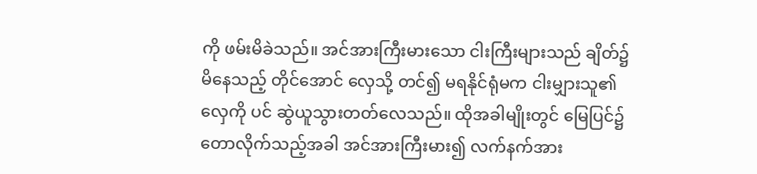ကို ဖမ်းမိခဲသည်။ အင်အားကြီးမားသော ငါးကြီးများသည် ချိတ်၌မိနေသည့် တိုင်အောင် လှေသို့ တင်၍ မရနိုင်ရုံမက ငါးမျှားသူ၏လှေကို ပင် ဆွဲယူသွားတတ်လေသည်။ ထိုအခါမျိုးတွင် မြေပြင်၌ တောလိုက်သည့်အခါ အင်အားကြီးမား၍ လက်နက်အား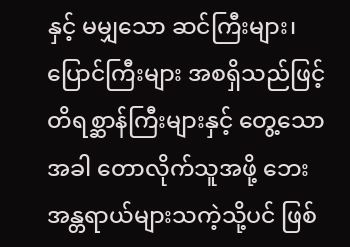နှင့် မမျှသော ဆင်ကြီးများ၊ ပြောင်ကြီးများ အစရှိသည်ဖြင့် တိရစ္ဆာန်ကြီးများနှင့် တွေ့သောအခါ တောလိုက်သူအဖို့ ဘေး အန္တရာယ်များသကဲ့သို့ပင် ဖြစ်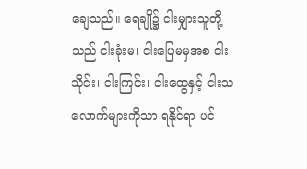ချေသည်။ ရေချို၌ ငါးမျှားသူတို့သည် ငါးခုံးမ၊ ငါးပြေမမှအစ ငါးသိုင်း၊ ငါးကြင်း၊ ငါးထွေနှင့် ငါးသလောက်များကိုသာ ရနိုင်ရာ ပင်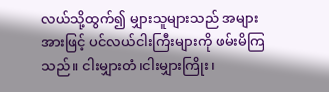လယ်သို့ထွက်၍ မျှားသူများသည် အများအားဖြင့် ပင်လယ်ငါးကြီးများကို ဖမ်းမိကြသည်။ ငါးမျှားတံ၊ငါးမျှားကြိုး၊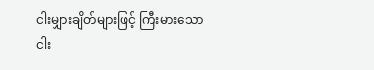ငါးမျှားချိတ်များဖြင့် ကြီးမားသော ငါး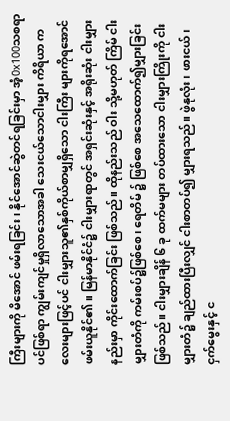ကြီးများကို မိအောင် ဖမ်းရခြင်း၊ နိုင်အောင်ဆွဲတင်ရခြင်းမှာ အံ့0x100သစရာပင်ဖြစ်ရာ ကျွမ်းကျင်မှုရှိလာသောအခါ သေးငယ်သောငါးမျှား ကိရိယာ ကလေးများဖြင့်ပင် ငါးမျှားသူ၏နှစ်ကိုယ်စာမျှရှိသော ငါးကြီး များကိုရအောင် ဖမ်းယူနိုင်၏။ မြန်မာနိုင်ငံ၌ ငါးမျှားရာတွင် အရှင်းဆုံးနှင့် အရိုးဆုံး ငါးမျှားနည်းမှာ ကိုင်းထောက်ခြင်း ဖြစ်သည်။ ထိုနည်းသည် ဝါး သို့မဟုတ် ကြိမ် ငါးမျှားတံကို ကမ်းစပ်၌ဖြစ်စေ၊ ရေတိမ် ၌ ဖြစ်စေ အသေထောက်၍မျှားခြင်း ဖြစ်သည်။ ငါးမျှားချိန် ၆ ခု ထက်မများ တပ်ထားသော ငါးမျှားကြိုးကို ငါးမျှားတံ၌ ချည်ထားပြီးလျှင် ငါးစာတပ်၍ မျှားရသည်။ ဖွဲနုလုံး၊ ဖားငယ်၊ ငှက်မွေးနှင့် င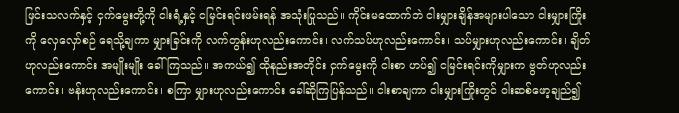ဖြင်းသလက်နှင့် ငှက်မွေးတို့ကို ငါးရံ့နှင့် ငမြင်းရင်းဖမ်းရန် အသုံးပြုသည်။ ကိုင်းမထောက်ဘဲ ငါးမျှားချိန်အများပါသော ငါးမျှားကြိုးကို လှေလှော်စဉ် ရေသို့ချကာ မျှားခြင်းကို လက်တွန်းဟုလည်းကောင်း၊ လက်သပ်ဟုလည်းကောင်း၊ သပ်မျှားဟုလည်းကောင်း၊ ချိတ်ဟုလည်းကောင်း အမျိုးမျိုး ခေါ် ကြသည်။ အကယ်၍ ထိုနည်းအတိုင်း ငှက်မွေးကို ငါးစာ ဟပ်၍ ငမြင်းရင်းကိုမျှားက ဗွတ်ဟုလည်းကောင်း၊ ဗန်းဟုလည်းကောင်း၊ စကြာ မျှားဟုလည်းကောင်း ခေါ်ဆိုကြပြန်သည်။ ငါးစာချကာ ငါးမျှားကြိုးတွင် ဝါးဆစ်ဖော့ချည်၍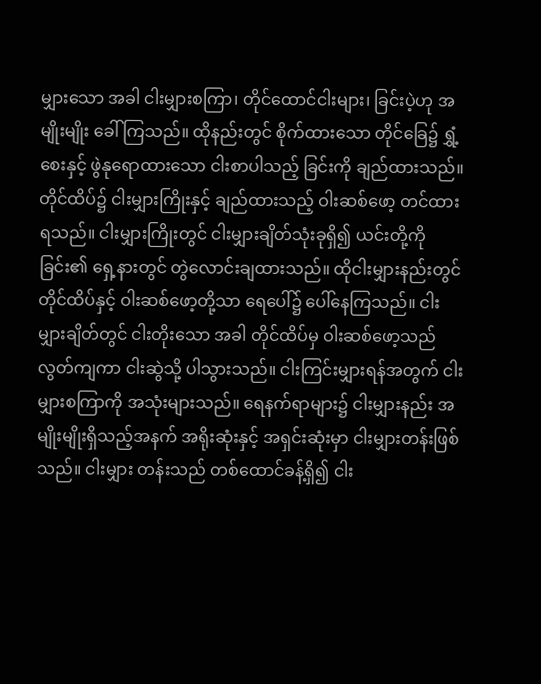မျှားသော အခါ ငါးမျှားစကြာ၊ တိုင်ထောင်ငါးများ၊ ခြင်းပဲ့ဟု အမျိုးမျိုး ခေါ်ကြသည်။ ထိုနည်းတွင် စိုက်ထားသော တိုင်ခြေ၌ ရွှံ့စေးနှင့် ဖွဲနုရောထားသော ငါးစာပါသည့် ခြင်းကို ချည်ထားသည်။ တိုင်ထိပ်၌ ငါးမျှားကြိုးနှင့် ချည်ထားသည့် ဝါးဆစ်ဖော့ တင်ထားရသည်။ ငါးမျှားကြိုးတွင် ငါးမျှားချိတ်သုံးခုရှိ၍ ယင်းတို့ကို ခြင်း၏ ရှေ့နားတွင် တွဲလောင်းချထားသည်။ ထိုငါးမျှားနည်းတွင် တိုင်ထိပ်နှင့် ဝါးဆစ်ဖော့တို့သာ ရေပေါ်၌ ပေါ်နေကြသည်။ ငါးမျှားချိတ်တွင် ငါးတိုးသော အခါ တိုင်ထိပ်မှ ဝါးဆစ်ဖော့သည် လွတ်ကျကာ ငါးဆွဲသို့ ပါသွားသည်။ ငါးကြင်းမျှားရန်အတွက် ငါးမျှားစကြာကို အသုံးများသည်။ ရေနက်ရာများ၌ ငါးမျှားနည်း အမျိုးမျိုးရှိသည့်အနက် အရိုးဆုံးနှင့် အရှင်းဆုံးမှာ ငါးမျှားတန်းဖြစ်သည်။ ငါးမျှား တန်းသည် တစ်ထောင်ခန့်ရှိ၍ ငါး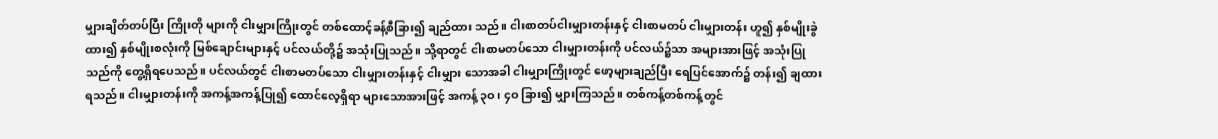မျှားချိတ်တပ်ပြီး ကြိုးတို များကို ငါးမျှားကြိုးတွင် တစ်ထောင့်ခန့်စီခြား၍ ချည်ထား သည်။ ငါးစာတပ်ငါးမျှားတန်းနှင့် ငါးစာမတပ် ငါးမျှားတန်း ဟူ၍ နှစ်မျိုးခွဲထား၍ နှစ်မျိုးစလုံးကို မြစ်ချောင်းများနှင့် ပင်လယ်တို့၌ အသုံးပြုသည်။ သို့ရာတွင် ငါးစာမတပ်သော ငါးမျှားတန်းကို ပင်လယ်၌သာ အများအားဖြင့် အသုံးပြု သည်ကို တွေ့ရှိရပေသည်။ ပင်လယ်တွင် ငါးစာမတပ်သော ငါးမျှားတန်းနှင့် ငါးမျှား သောအခါ ငါးမျှားကြိုးတွင် ဖော့များချည်ပြီး ရေပြင်အောက်၌ တန်း၍ ချထားရသည်။ ငါးမျှားတန်းကို အကန့်အကန့်ပြု၍ ထောင်လေ့ရှိရာ များသောအားဖြင့် အကန့် ၃ဝ၊ ၄ဝ ခြား၍ မျှားကြသည်။ တစ်ကန့်တစ်ကန့်တွင်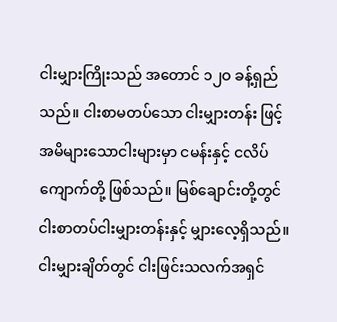ငါးမျှားကြိုးသည် အတောင် ၁၂ဝ ခန့်ရှည်သည်။ ငါးစာမတပ်သော ငါးမျှားတန်း ဖြင့် အမိများသောငါးများမှာ ငမန်းနှင့် ငလိပ်ကျောက်တို့ ဖြစ်သည်။ မြစ်ချောင်းတို့တွင် ငါးစာတပ်ငါးမျှားတန်းနှင့် မျှားလေ့ရှိသည်။ ငါးမျှားချိတ်တွင် ငါးဖြင်းသလက်အရှင်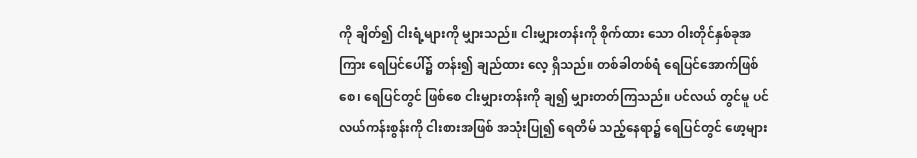ကို ချိတ်၍ ငါးရံ့များကို မျှားသည်။ ငါးမျှားတန်းကို စိုက်ထား သော ဝါးတိုင်နှစ်ခုအကြား ရေပြင်ပေါ်၌ တန်း၍ ချည်ထား လေ့ ရှိသည်။ တစ်ခါတစ်ရံ ရေပြင်အောက်ဖြစ်စေ၊ ရေပြင်တွင် ဖြစ်စေ ငါးမျှားတန်းကို ချ၍ မျှားတတ်ကြသည်။ ပင်လယ် တွင်မူ ပင်လယ်ကန်းစွန်းကို ငါးစားအဖြစ် အသုံးပြု၍ ရေတိမ် သည့်နေရာ၌ ရေပြင်တွင် ဖော့များ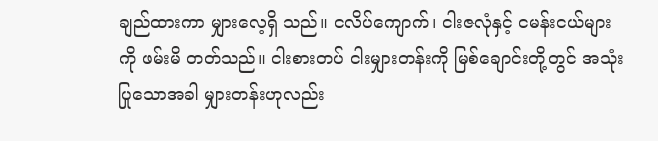ချည်ထားကာ မျှားလေ့ရှိ သည်။ ငလိပ်ကျောက်၊ ငါးဇလုံနှင့် ငမန်းငယ်များကို ဖမ်းမိ တတ်သည်။ ငါးစားတပ် ငါးမျှားတန်းကို မြစ်ချောင်းတို့တွင် အသုံးပြုသောအခါ မျှားတန်းဟုလည်း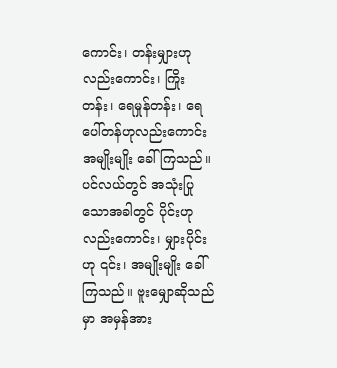ကောင်း၊ တန်းမျှားဟုလည်းကောင်း၊ ကြိုး တန်း၊ ရေမှုန်တန်း၊ ရေပေါ်တန်ဟုလည်းကောင်း အမျိုးမျိုး ခေါ်ကြသည်။ ပင်လယ်တွင် အသုံးပြုသောအခါတွင် ပိုင်းဟုလည်းကောင်း၊ မျှားပိုင်းဟု ၎င်း၊ အမျိုးမျိုး ခေါ်ကြသည်။ ဗူးမျှောဆိုသည်မှာ အမှန်အား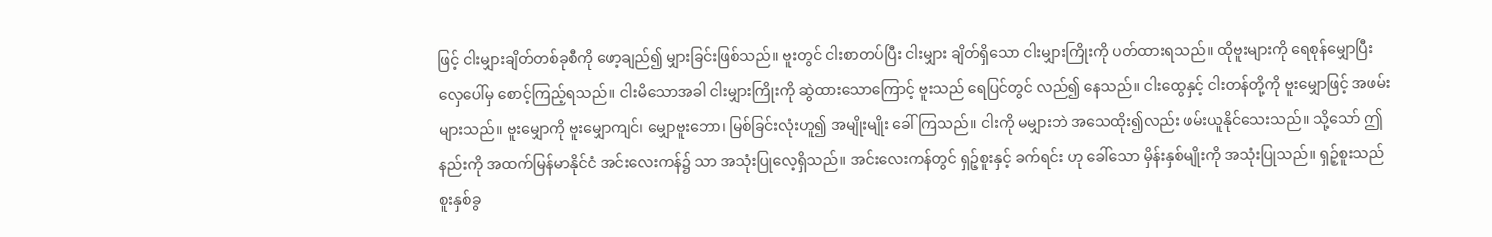ဖြင့် ငါးမျှားချိတ်တစ်ခုစီကို ဖော့ချည်၍ မျှားခြင်းဖြစ်သည်။ ဗူးတွင် ငါးစာတပ်ပြီး ငါးမျှား ချိတ်ရှိသော ငါးမျှားကြိုးကို ပတ်ထားရသည်။ ထိုဗူးများကို ရေစုန်မျှောပြီး လှေပေါ်မှ စောင့်ကြည့်ရသည်။ ငါးမိသောအခါ ငါးမျှားကြိုးကို ဆွဲထားသောကြောင့် ဗူးသည် ရေပြင်တွင် လည်၍ နေသည်။ ငါးထွေနှင့် ငါးတန်တို့ကို ဗူးမျှောဖြင့် အဖမ်းများသည်။ ဗူးမျှောကို ဗူးမျှောကျင်၊ မျှောဗူးဘော၊ မြစ်ခြင်းလုံးဟူ၍ အမျိုးမျိုး ခေါ်ကြသည်။ ငါးကို မမျှားဘဲ အသေထိုး၍လည်း ဖမ်းယူနိုင်သေးသည်။ သို့သော် ဤနည်းကို အထက်မြန်မာနိုင်ငံ အင်းလေးကန်၌ သာ အသုံးပြုလေ့ရှိသည်။ အင်းလေးကန်တွင် ရှဉ့်စူးနှင့် ခက်ရင်း ဟု ခေါ်သော မှိန်းနှစ်မျိုးကို အသုံးပြုသည်။ ရှဉ့်စူးသည် စူးနှစ်ခွ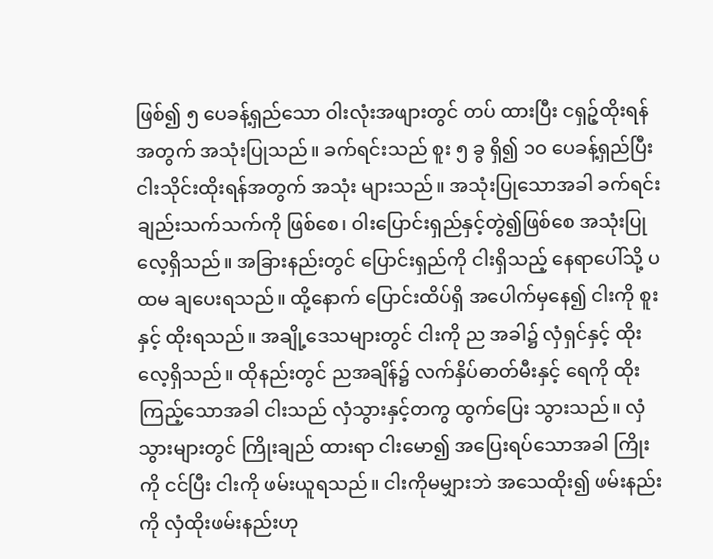ဖြစ်၍ ၅ ပေခန့်ရှည်သော ဝါးလုံးအဖျားတွင် တပ် ထားပြီး ငရှဉ့်ထိုးရန်အတွက် အသုံးပြုသည်။ ခက်ရင်းသည် စူး ၅ ခွ ရှိ၍ ၁ဝ ပေခန့်ရှည်ပြီး ငါးသိုင်းထိုးရန်အတွက် အသုံး များသည်။ အသုံးပြုသောအခါ ခက်ရင်းချည်းသက်သက်ကို ဖြစ်စေ၊ ဝါးပြောင်းရှည်နှင့်တွဲ၍ဖြစ်စေ အသုံးပြုလေ့ရှိသည်။ အခြားနည်းတွင် ပြောင်းရှည်ကို ငါးရှိသည့် နေရာပေါ်သို့ ပထမ ချပေးရသည်။ ထို့နောက် ပြောင်းထိပ်ရှိ အပေါက်မှနေ၍ ငါးကို စူးနှင့် ထိုးရသည်။ အချို့ဒေသများတွင် ငါးကို ည အခါ၌ လှံရှင်နှင့် ထိုးလေ့ရှိသည်။ ထိုနည်းတွင် ညအချိန်၌ လက်နှိပ်ဓာတ်မီးနှင့် ရေကို ထိုးကြည့်သောအခါ ငါးသည် လှံသွားနှင့်တကွ ထွက်ပြေး သွားသည်။ လှံသွားများတွင် ကြိုးချည် ထားရာ ငါးမော၍ အပြေးရပ်သောအခါ ကြိုးကို ငင်ပြီး ငါးကို ဖမ်းယူရသည်။ ငါးကိုမမျှားဘဲ အသေထိုး၍ ဖမ်းနည်းကို လှံထိုးဖမ်းနည်းဟု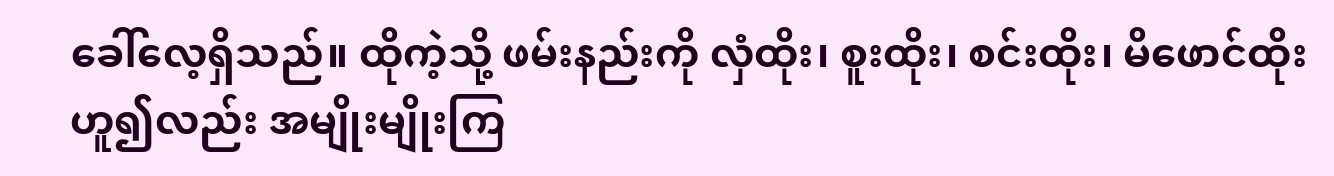ခေါ်လေ့ရှိသည်။ ထိုကဲ့သို့ ဖမ်းနည်းကို လှံထိုး၊ စူးထိုး၊ စင်းထိုး၊ မိဖောင်ထိုးဟူ၍လည်း အမျိုးမျိုးကြ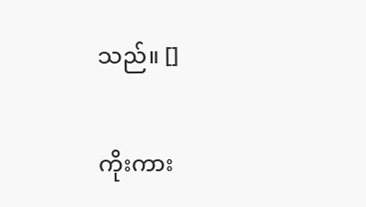သည်။ []

ကိုးကား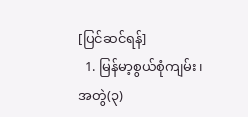[ပြင်ဆင်ရန်]
  1. မြန်မာ့စွယ်စုံကျမ်း၊ အတွဲ(၃)